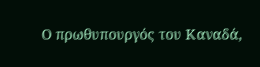Ο πρωθυπουργός του Καναδά,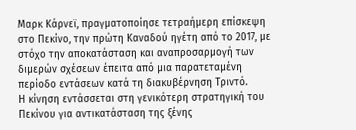Μαρκ Κάρνεϊ, πραγματοποίησε τετραήμερη επίσκεψη στο Πεκίνο, την πρώτη Καναδού ηγέτη από το 2017, με στόχο την αποκατάσταση και αναπροσαρμογή των διμερών σχέσεων έπειτα από μια παρατεταμένη περίοδο εντάσεων κατά τη διακυβέρνηση Τριντό.
Η κίνηση εντάσσεται στη γενικότερη στρατηγική του Πεκίνου για αντικατάσταση της ξένης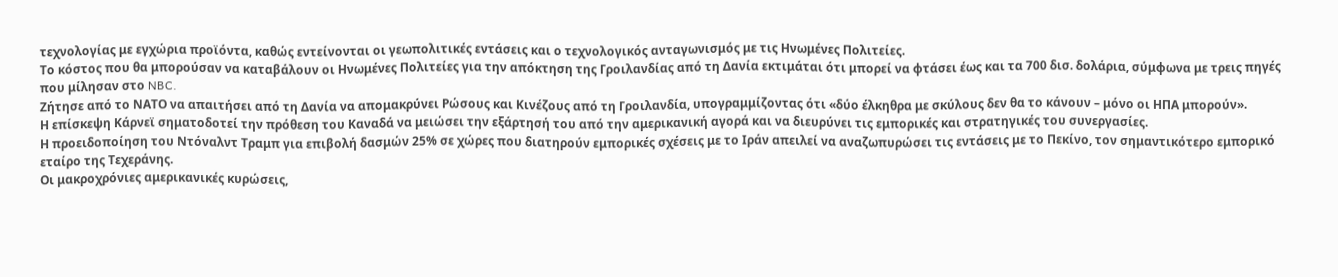τεχνολογίας με εγχώρια προϊόντα, καθώς εντείνονται οι γεωπολιτικές εντάσεις και ο τεχνολογικός ανταγωνισμός με τις Ηνωμένες Πολιτείες.
Το κόστος που θα μπορούσαν να καταβάλουν οι Ηνωμένες Πολιτείες για την απόκτηση της Γροιλανδίας από τη Δανία εκτιμάται ότι μπορεί να φτάσει έως και τα 700 δισ. δολάρια, σύμφωνα με τρεις πηγές που μίλησαν στο NBC.
Ζήτησε από το ΝΑΤΟ να απαιτήσει από τη Δανία να απομακρύνει Ρώσους και Κινέζους από τη Γροιλανδία, υπογραμμίζοντας ότι «δύο έλκηθρα με σκύλους δεν θα το κάνουν – μόνο οι ΗΠΑ μπορούν».
Η επίσκεψη Κάρνεϊ σηματοδοτεί την πρόθεση του Καναδά να μειώσει την εξάρτησή του από την αμερικανική αγορά και να διευρύνει τις εμπορικές και στρατηγικές του συνεργασίες.
Η προειδοποίηση του Ντόναλντ Τραμπ για επιβολή δασμών 25% σε χώρες που διατηρούν εμπορικές σχέσεις με το Ιράν απειλεί να αναζωπυρώσει τις εντάσεις με το Πεκίνο, τον σημαντικότερο εμπορικό εταίρο της Τεχεράνης.
Οι μακροχρόνιες αμερικανικές κυρώσεις,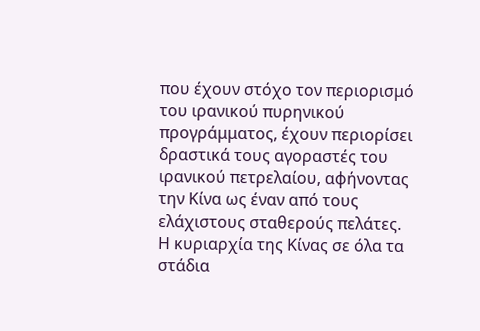που έχουν στόχο τον περιορισμό του ιρανικού πυρηνικού προγράμματος, έχουν περιορίσει δραστικά τους αγοραστές του ιρανικού πετρελαίου, αφήνοντας την Κίνα ως έναν από τους ελάχιστους σταθερούς πελάτες.
Η κυριαρχία της Κίνας σε όλα τα στάδια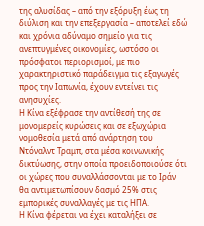της αλυσίδας – από την εξόρυξη έως τη διύλιση και την επεξεργασία – αποτελεί εδώ και χρόνια αδύναμο σημείο για τις ανεπτυγμένες οικονομίες, ωστόσο οι πρόσφατοι περιορισμοί, με πιο χαρακτηριστικό παράδειγμα τις εξαγωγές προς την Ιαπωνία, έχουν εντείνει τις ανησυχίες.
Η Κίνα εξέφρασε την αντίθεσή της σε μονομερείς κυρώσεις και σε εξωχώρια νομοθεσία μετά από ανάρτηση του Ντόναλντ Τραμπ, στα μέσα κοινωνικής δικτύωσης, στην οποία προειδοποιούσε ότι οι χώρες που συναλλάσσονται με το Ιράν θα αντιμετωπίσουν δασμό 25% στις εμπορικές συναλλαγές με τις ΗΠΑ.
Η Κίνα φέρεται να έχει καταλήξει σε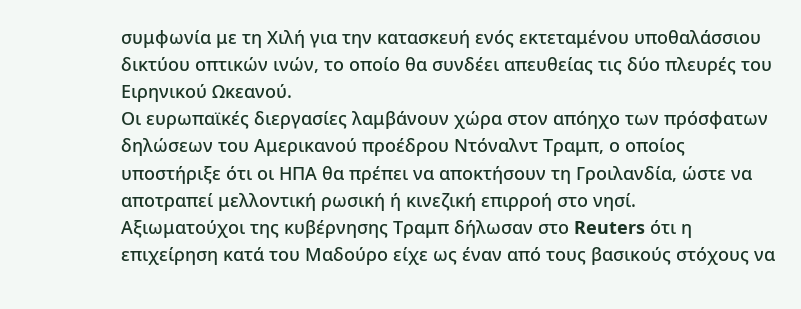συμφωνία με τη Χιλή για την κατασκευή ενός εκτεταμένου υποθαλάσσιου δικτύου οπτικών ινών, το οποίο θα συνδέει απευθείας τις δύο πλευρές του Ειρηνικού Ωκεανού.
Οι ευρωπαϊκές διεργασίες λαμβάνουν χώρα στον απόηχο των πρόσφατων δηλώσεων του Αμερικανού προέδρου Ντόναλντ Τραμπ, ο οποίος υποστήριξε ότι οι ΗΠΑ θα πρέπει να αποκτήσουν τη Γροιλανδία, ώστε να αποτραπεί μελλοντική ρωσική ή κινεζική επιρροή στο νησί.
Αξιωματούχοι της κυβέρνησης Τραμπ δήλωσαν στο Reuters ότι η επιχείρηση κατά του Μαδούρο είχε ως έναν από τους βασικούς στόχους να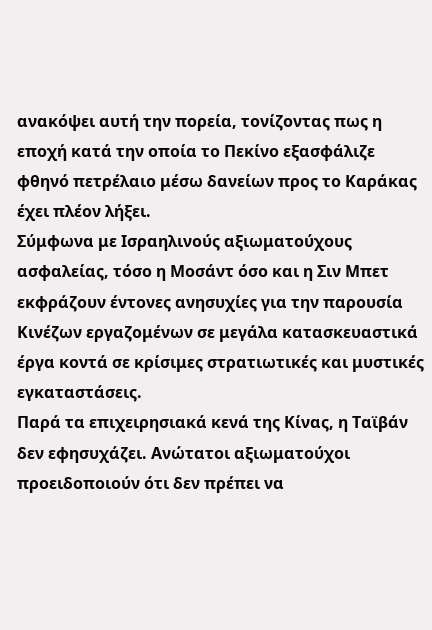ανακόψει αυτή την πορεία, τονίζοντας πως η εποχή κατά την οποία το Πεκίνο εξασφάλιζε φθηνό πετρέλαιο μέσω δανείων προς το Καράκας έχει πλέον λήξει.
Σύμφωνα με Ισραηλινούς αξιωματούχους ασφαλείας, τόσο η Μοσάντ όσο και η Σιν Μπετ εκφράζουν έντονες ανησυχίες για την παρουσία Κινέζων εργαζομένων σε μεγάλα κατασκευαστικά έργα κοντά σε κρίσιμες στρατιωτικές και μυστικές εγκαταστάσεις.
Παρά τα επιχειρησιακά κενά της Κίνας, η Ταϊβάν δεν εφησυχάζει. Ανώτατοι αξιωματούχοι προειδοποιούν ότι δεν πρέπει να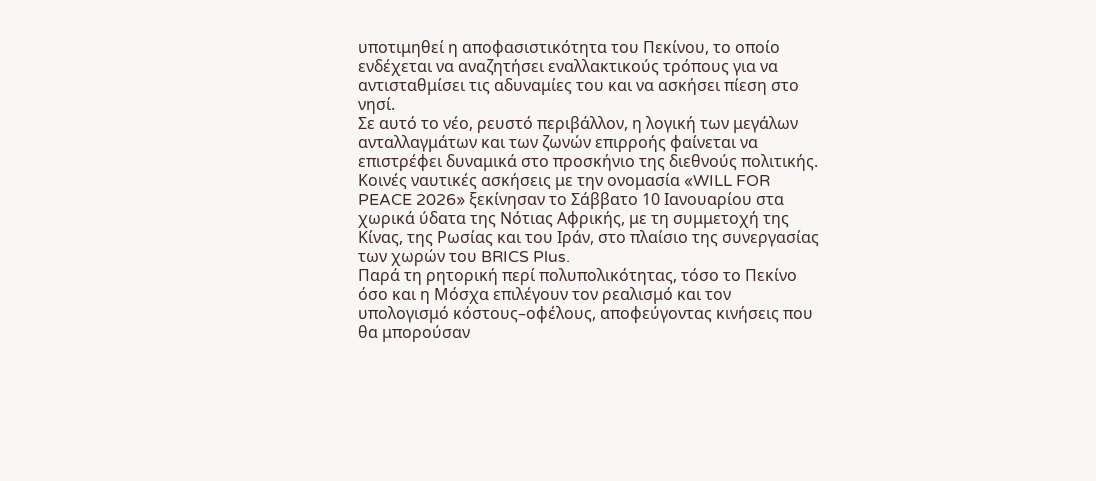υποτιμηθεί η αποφασιστικότητα του Πεκίνου, το οποίο ενδέχεται να αναζητήσει εναλλακτικούς τρόπους για να αντισταθμίσει τις αδυναμίες του και να ασκήσει πίεση στο νησί.
Σε αυτό το νέο, ρευστό περιβάλλον, η λογική των μεγάλων ανταλλαγμάτων και των ζωνών επιρροής φαίνεται να επιστρέφει δυναμικά στο προσκήνιο της διεθνούς πολιτικής.
Κοινές ναυτικές ασκήσεις με την ονομασία «WILL FOR PEACE 2026» ξεκίνησαν το Σάββατο 10 Ιανουαρίου στα χωρικά ύδατα της Νότιας Αφρικής, με τη συμμετοχή της Κίνας, της Ρωσίας και του Ιράν, στο πλαίσιο της συνεργασίας των χωρών του BRICS Plus.
Παρά τη ρητορική περί πολυπολικότητας, τόσο το Πεκίνο όσο και η Μόσχα επιλέγουν τον ρεαλισμό και τον υπολογισμό κόστους–οφέλους, αποφεύγοντας κινήσεις που θα μπορούσαν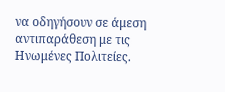να οδηγήσουν σε άμεση αντιπαράθεση με τις Ηνωμένες Πολιτείες.